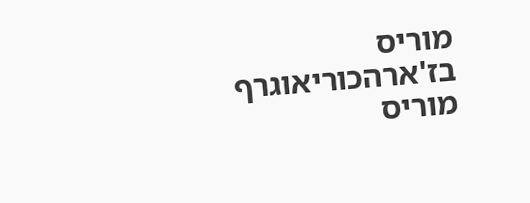מוריס בז'ארהכוריאוגרף מוריס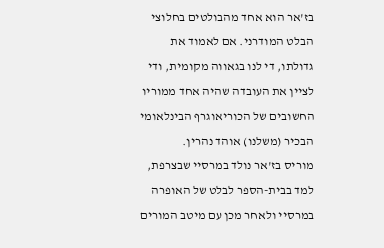בז'אר הוא אחד מהבולטים בחלוצי הבלט המודרני. אם לאמוד את גדולתו, די לנו בגאווה מקומית, ודי לציין את העובדה שהיה אחד ממוריו החשובים של הכוריאוגרף הבינלאומי הבכיר (משלנו) אוהד נהרין.
מוריס בז'אר נולד במרסיי שבצרפת, למד בבית-הספר לבלט של האופרה במרסיי ולאחר מכן עם מיטב המורים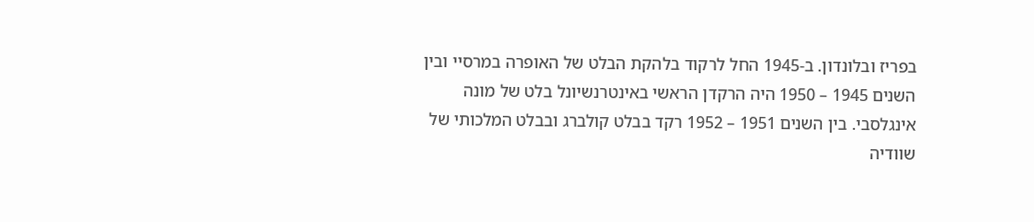בפריז ובלונדון. ב-1945 החל לרקוד בלהקת הבלט של האופרה במרסיי ובין השנים 1945 – 1950 היה הרקדן הראשי באינטרנשיונל בלט של מונה אינגלסבי. בין השנים 1951 – 1952 רקד בבלט קולברג ובבלט המלכותי של שוודיה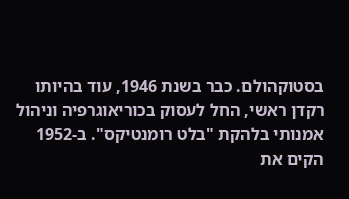בסטוקהולם. כבר בשנת 1946, עוד בהיותו רקדן ראשי, החל לעסוק בכוריאוגרפיה וניהול אמנותי בלהקת "בלט רומנטיקס". ב-1952 הקים את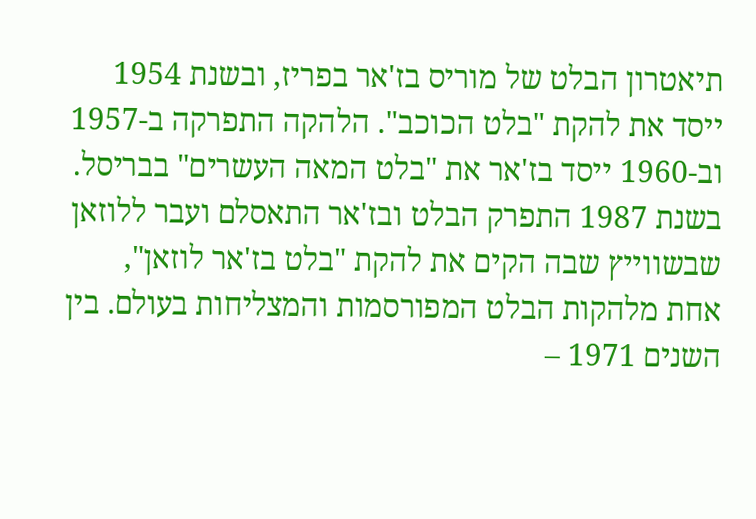תיאטרון הבלט של מוריס בז'אר בפריז, ובשנת 1954 ייסד את להקת "בלט הכוכב". הלהקה התפרקה ב-1957 וב-1960 ייסד בז'אר את "בלט המאה העשרים" בבריסל. בשנת 1987 התפרק הבלט ובז'אר התאסלם ועבר ללוזאן שבשווייץ שבה הקים את להקת "בלט בז'אר לוזאן", אחת מלהקות הבלט המפורסמות והמצליחות בעולם. בין השנים 1971 –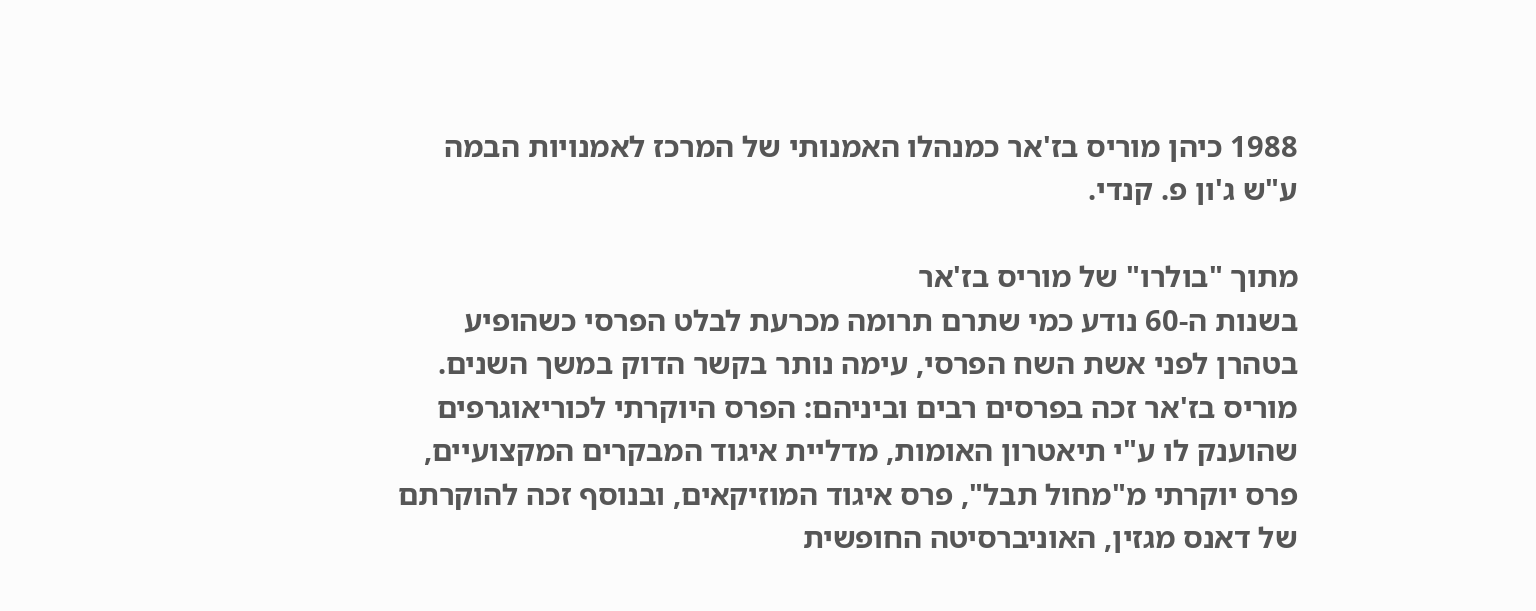1988 כיהן מוריס בז'אר כמנהלו האמנותי של המרכז לאמנויות הבמה ע"ש ג'ון פ. קנדי.

מתוך "בולרו" של מוריס בז'אר
בשנות ה-60 נודע כמי שתרם תרומה מכרעת לבלט הפרסי כשהופיע בטהרן לפני אשת השח הפרסי, עימה נותר בקשר הדוק במשך השנים.
מוריס בז'אר זכה בפרסים רבים וביניהם: הפרס היוקרתי לכוריאוגרפים שהוענק לו ע"י תיאטרון האומות, מדליית איגוד המבקרים המקצועיים, פרס יוקרתי מ"מחול תבל", פרס איגוד המוזיקאים, ובנוסף זכה להוקרתם של דאנס מגזין, האוניברסיטה החופשית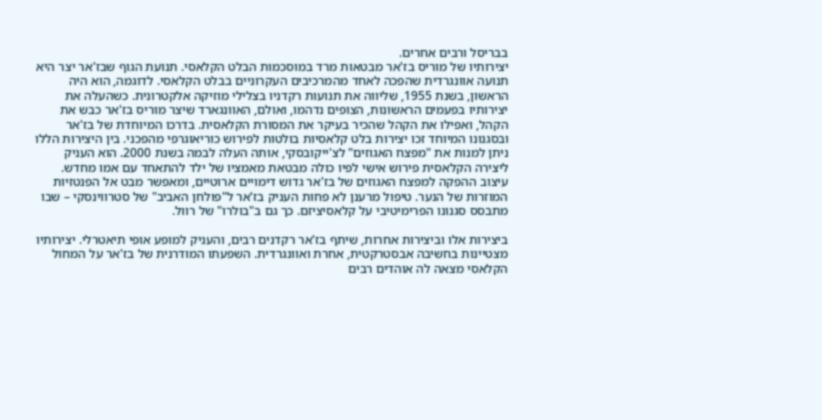בבריסל ורבים אחרים.
יצירותיו של מוריס בז'אר מבטאות מרד במוסכמות הבלט הקלאסי. תנועת הגוף שבז'אר יצר היא תנועה אוונגרדית שהפכה לאחד מהמרכיבים העקרוניים בבלט הקלאסי. לדוגמה, הוא היה הראשון, בשנת 1955, שליווה את תנועות רקדניו בצלילי מוזיקה אלקטרונית. כשהעלה את יצירותיו בפעמים הראשונות, הצופים נדהמו, ואולם, האוונגארד שיצר מוריס בז'אר כבש את הקהל, ואפילו את הקהל שהכיר בעיקר את המסורת הקלאסית. בדרכו המיוחדת של בז'אר ובסגנונו המיוחד זכו יצירות בלט קלאסיות בולטות לפירוש כוריאוגרפי מהפכני. בין היצירות הללו ניתן למנות את "מפצח האגוזים" לצ'ייקובסקי, אותה העלה לבמה בשנת 2000. הוא העניק ליצירה הקלאסית פירוש אישי לפיו כולה מבטאת מאמציו של ילד להתאחד עם אמו מחדש. עיצוב ההפקה למפצח האגוזים של בז'אר גדוש דימויים ארוטיים, ומאפשר מבט אל הפנטזיות המוזרות של הנער. טיפול מרענן לא פחות העניק בז'אר ל"פולחן האביב" של סטרווינסקי – שבו מתבסס סגנונו הפרימיטיבי על קלאסיציזם. כך גם ב"בולרו" של רוול.

ביצירות אלו וביצירות אחרות, שיתף בז'אר רקדנים רבים, והעניק למופע אופי תיאטרלי. יצירותיו מצטיינות בחשיבה אבסטרקטית, אחרת ואוונגרדית. השפעתו המודרנית של בז'אר על המחול הקלאסי מצאה לה אוהדים רבים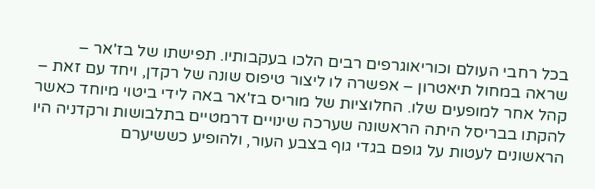בכל רחבי העולם וכוריאוגרפים רבים הלכו בעקבותיו. תפישתו של בז'אר – שראה במחול תיאטרון – אפשרה לו ליצור טיפוס שונה של רקדן, ויחד עם זאת – קהל אחר למופעים שלו. החלוציות של מוריס בז'אר באה לידי ביטוי מיוחד כאשר להקתו בבריסל היתה הראשונה שערכה שינויים דרמטיים בתלבושות ורקדניה היו הראשונים לעטות על גופם בגדי גוף בצבע העור, ולהופיע כששיערם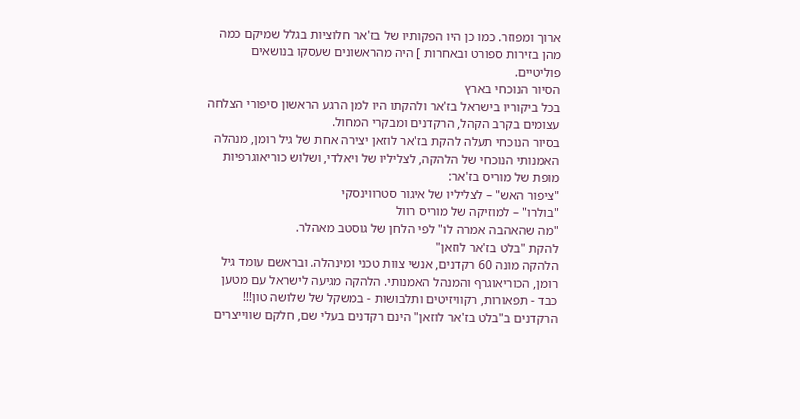ארוך ומפוזר. כמו כן היו הפקותיו של בז'אר חלוציות בגלל שמיקם כמה מהן בזירות ספורט ובאחרות ] היה מהראשונים שעסקו בנושאים פוליטיים.
הסיור הנוכחי בארץ
בכל ביקוריו בישראל בז'אר ולהקתו היו למן הרגע הראשון סיפורי הצלחה עצומים בקרב הקהל, הרקדנים ומבקרי המחול.
בסיור הנוכחי תעלה להקת בז'אר לוזאן יצירה אחת של גיל רומן, מנהלה האמנותי הנוכחי של הלהקה, לצליליו של ויאלדי, ושלוש כוריאוגרפיות מופת של מוריס בז'אר:
"ציפור האש" – לצליליו של איגור סטרווינסקי
"בולרו" – למוזיקה של מוריס רוול
"מה שהאהבה אמרה לו" לפי הלחן של גוסטב מאהלר.
להקת "בלט בז'אר לוזאן"
הלהקה מונה 60 רקדנים, אנשי צוות טכני ומינהלה. ובראשם עומד גיל רומן, הכוריאוגרף והמנהל האמנותי. הלהקה מגיעה לישראל עם מטען כבד - תפאורות, רקוויזיטים ותלבושות - במשקל של שלושה טון!!!
הרקדנים ב"בלט בז'אר לוזאן" הינם רקדנים בעלי שם, חלקם שווייצרים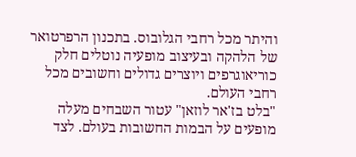והיתר מכל רחבי הגלובוס. בתכנון הרפרטואר של הלהקה ובעיצוב מופעיה נוטלים חלק כוריאוגרפים ויוצרים גדולים וחשובים מכל רחבי העולם.
"בלט בז'אר לוזאן" עטור השבחים מעלה מופעים על הבמות החשובות בעולם. לצד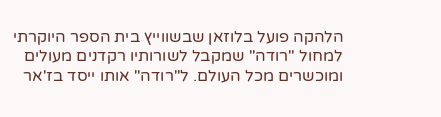הלהקה פועל בלוזאן שבשווייץ בית הספר היוקרתי למחול "רודה" שמקבל לשורותיו רקדנים מעולים ומוכשרים מכל העולם. ל"רודה" אותו ייסד בז'אר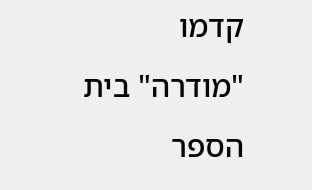קדמו "מודרה" בית הספר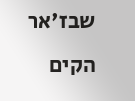שבז'אר הקים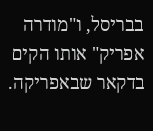בבריסל, ו"מודרה אפריק" אותו הקים בדקאר שבאפריקה.